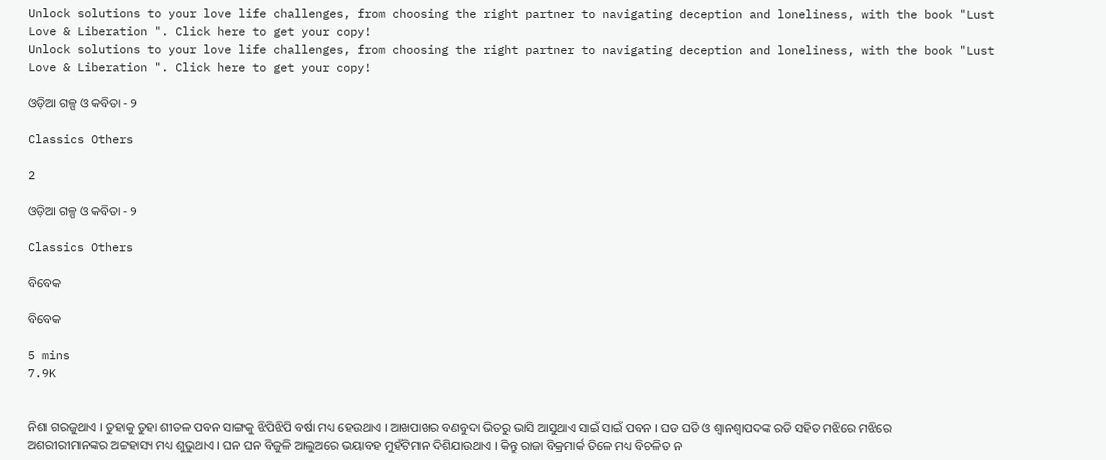Unlock solutions to your love life challenges, from choosing the right partner to navigating deception and loneliness, with the book "Lust Love & Liberation ". Click here to get your copy!
Unlock solutions to your love life challenges, from choosing the right partner to navigating deception and loneliness, with the book "Lust Love & Liberation ". Click here to get your copy!

ଓଡ଼ିଆ ଗଳ୍ପ ଓ କବିତା - ୨

Classics Others

2

ଓଡ଼ିଆ ଗଳ୍ପ ଓ କବିତା - ୨

Classics Others

ବିବେକ

ବିବେକ

5 mins
7.9K


ନିଶା ଗରଜୁଥାଏ । ତୁହାକୁ ତୁହା ଶୀତଳ ପବନ ସାଙ୍ଗକୁ ଝିପିଝିପି ବର୍ଷା ମଧ୍ୟ ହେଉଥାଏ । ଆଖପାଖର ବଣବୁଦା ଭିତରୁ ଭାସି ଆସୁଥାଏ ସାଇଁ ସାଇଁ ପବନ । ଘଡ ଘଡି ଓ ଶ୍ୱାନଶ୍ୱାପଦଙ୍କ ରଡି ସହିତ ମଝିରେ ମଝିରେ ଅଶରୀରୀମାନଙ୍କର ଅଟ୍ଟହାସ୍ୟ ମଧ୍ୟ ଶୁଭୁଥାଏ । ଘନ ଘନ ବିଜୁଳି ଆଲୁଅରେ ଭୟାବହ ମୁହଁଟିମାନ ଦିଶିଯାଉଥାଏ । କିନ୍ତୁ ରାଜା ବିକ୍ରମାର୍କ ତିଳେ ମଧ୍ୟ ବିଚଳିତ ନ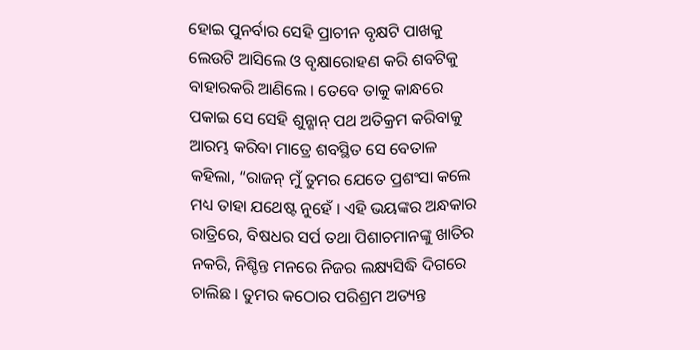ହୋଇ ପୁନର୍ବାର ସେହି ପ୍ରାଚୀନ ବୃକ୍ଷଟି ପାଖକୁ ଲେଉଟି ଆସିଲେ ଓ ବୃକ୍ଷାରୋହଣ କରି ଶବଟିକୁ ବାହାରକରି ଆଣିଲେ । ତେବେ ତାକୁ କାନ୍ଧରେ ପକାଇ ସେ ସେହି ଶୁନ୍ଶାନ୍ ପଥ ଅତିକ୍ରମ କରିବାକୁ ଆରମ୍ଭ କରିବା ମାତ୍ରେ ଶବସ୍ଥିତ ସେ ବେତାଳ କହିଲା, “ରାଜନ୍ ମୁଁ ତୁମର ଯେତେ ପ୍ରଶଂସା କଲେ ମଧ୍ୟ ତାହା ଯଥେଷ୍ଟ ନୁହେଁ । ଏହି ଭୟଙ୍କର ଅନ୍ଧକାର ରାତ୍ରିରେ, ବିଷଧର ସର୍ପ ତଥା ପିଶାଚମାନଙ୍କୁ ଖାତିର ନକରି, ନିଶ୍ଚିନ୍ତ ମନରେ ନିଜର ଲକ୍ଷ୍ୟସିଦ୍ଧି ଦିଗରେ ଚାଲିଛ । ତୁମର କଠୋର ପରିଶ୍ରମ ଅତ୍ୟନ୍ତ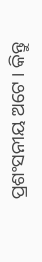ପ୍ରଶଂସନୀୟ ଅଟେ । କିନ୍ତୁ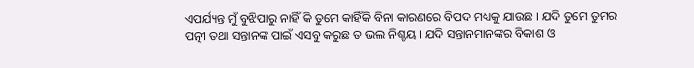ଏପର୍ଯ୍ୟନ୍ତ ମୁଁ ବୁଝିପାରୁ ନାହିଁ କି ତୁମେ କାହିଁକି ବିନା କାରଣରେ ବିପଦ ମଧ୍ୟକୁ ଯାଉଛ । ଯଦି ତୁମେ ତୁମର ପତ୍ନୀ ତଥା ସନ୍ତାନଙ୍କ ପାଇଁ ଏସବୁ କରୁଛ ତ ଭଲ ନିଶ୍ଚୟ । ଯଦି ସନ୍ତାନମାନଙ୍କର ବିକାଶ ଓ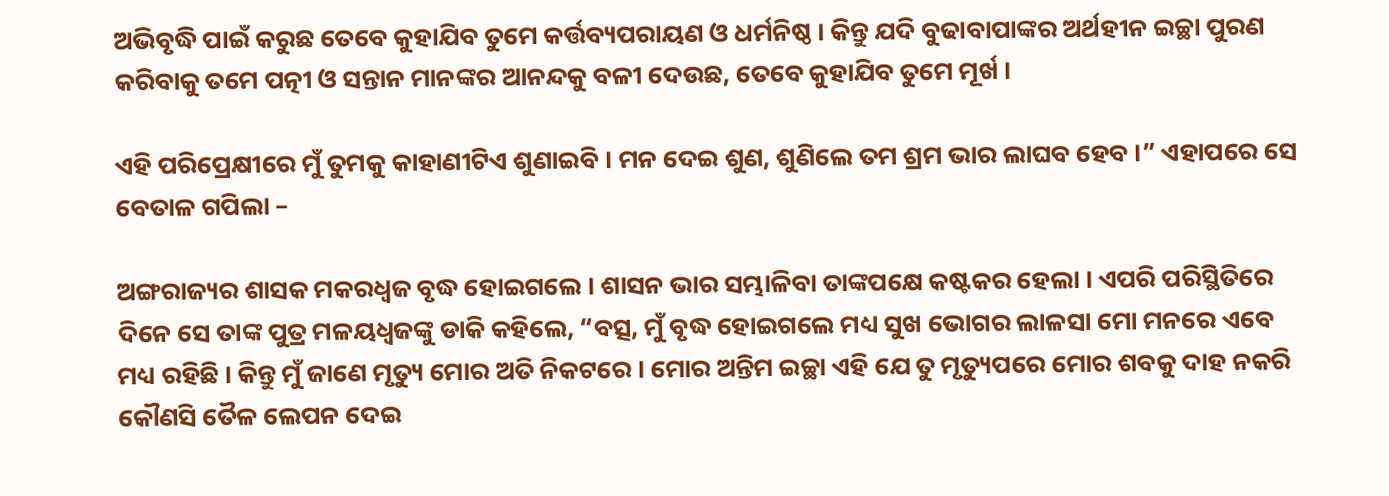ଅଭିବୃଦ୍ଧି ପାଇଁ କରୁଛ ତେବେ କୁହାଯିବ ତୁମେ କର୍ତ୍ତବ୍ୟପରାୟଣ ଓ ଧର୍ମନିଷ୍ଠ । କିନ୍ତୁ ଯଦି ବୁଢାବାପାଙ୍କର ଅର୍ଥହୀନ ଇଚ୍ଛା ପୁରଣ କରିବାକୁ ତମେ ପତ୍ନୀ ଓ ସନ୍ତାନ ମାନଙ୍କର ଆନନ୍ଦକୁ ବଳୀ ଦେଉଛ, ତେବେ କୁହାଯିବ ତୁମେ ମୂର୍ଖ ।

ଏହି ପରିପ୍ରେକ୍ଷୀରେ ମୁଁ ତୁମକୁ କାହାଣୀଟିଏ ଶୁଣାଇବି । ମନ ଦେଇ ଶୁଣ, ଶୁଣିଲେ ତମ ଶ୍ରମ ଭାର ଲାଘବ ହେବ ।” ଏହାପରେ ସେ ବେତାଳ ଗପିଲା –

ଅଙ୍ଗରାଜ୍ୟର ଶାସକ ମକରଧ୍ୱଜ ବୃଦ୍ଧ ହୋଇଗଲେ । ଶାସନ ଭାର ସମ୍ଭାଳିବା ତାଙ୍କପକ୍ଷେ କଷ୍ଟକର ହେଲା । ଏପରି ପରିସ୍ଥିତିରେ ଦିନେ ସେ ତାଙ୍କ ପୁତ୍ର ମଳୟଧ୍ୱଜଙ୍କୁ ଡାକି କହିଲେ, “ବତ୍ସ, ମୁଁ ବୃଦ୍ଧ ହୋଇଗଲେ ମଧ୍ୟ ସୁଖ ଭୋଗର ଲାଳସା ମୋ ମନରେ ଏବେ ମଧ୍ୟ ରହିଛି । କିନ୍ତୁ ମୁଁ ଜାଣେ ମୃତ୍ୟୁ ମୋର ଅତି ନିକଟରେ । ମୋର ଅନ୍ତିମ ଇଚ୍ଛା ଏହି ଯେ ତୁ ମୃତ୍ୟୁପରେ ମୋର ଶବକୁ ଦାହ ନକରି କୌଣସି ତୈଳ ଲେପନ ଦେଇ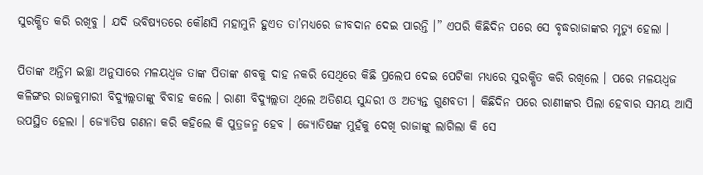ସୁରକ୍ଷିତ କରି ରଖିବୁ । ଯଦି ଭବିଷ୍ୟତରେ କୌଣସି ମହାମୁନି ହୁଏତ ତା’ମଧ୍ୟରେ ଜୀବଦାନ ଦେଇ ପାରନ୍ତି ।” ଏପରି କିଛିଦିନ ପରେ ସେ ବୃଦ୍ଧରାଜାଙ୍କର ମୃତ୍ୟୁ ହେଲା ।

ପିତାଙ୍କ ଅନ୍ତିମ ଇଚ୍ଛା ଅନୁସାରେ ମଳୟଧ୍ୱଜ ତାଙ୍କ ପିତାଙ୍କ ଶବକୁ ଦାହ ନକରି ସେଥିରେ କିଛି ପ୍ରଲେପ ଦେଇ ପେଟିକା ମଧ୍ୟରେ ସୁରକ୍ଷିତ କରି ରଖିଲେ । ପରେ ମଳୟଧ୍ୱଜ କଳିଙ୍ଗର ରାଜକୁମାରୀ ବିଦ୍ୟୁଲ୍ଲତାଙ୍କୁ ବିବାହ କଲେ । ରାଣୀ ବିଦ୍ୟୁଲ୍ଲତା ଥିଲେ ଅତିଶୟ ସୁନ୍ଦରୀ ଓ ଅତ୍ୟନ୍ତ ଗୁଣବତୀ । କିଛିଦିନ ପରେ ରାଣୀଙ୍କର ପିଲା ହେବାର ସମୟ ଆସି ଉପସ୍ଥିତ ହେଲା । ଜ୍ୟୋତିଷ ଗଣନା କରି କହିଲେ କି ପୁତ୍ରଜନ୍ମ ହେବ । ଜ୍ୟୋତିଷଙ୍କ ମୁହଁକୁ ଦେଖି ରାଜାଙ୍କୁ ଲାଗିଲା କି ସେ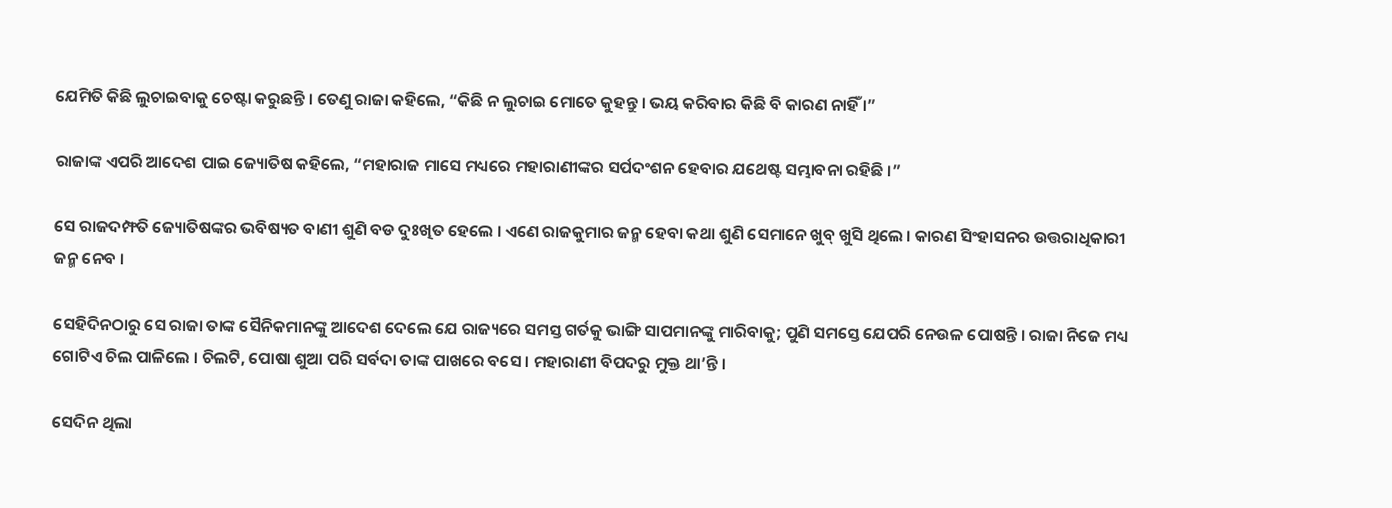ଯେମିତି କିଛି ଲୁଚାଇବାକୁ ଚେଷ୍ଟା କରୁଛନ୍ତି । ତେଣୁ ରାଜା କହିଲେ, “କିଛି ନ ଲୁଚାଇ ମୋତେ କୁହନ୍ତୁ । ଭୟ କରିବାର କିଛି ବି କାରଣ ନାହିଁ ।”

ରାଜାଙ୍କ ଏପରି ଆଦେଶ ପାଇ ଜ୍ୟୋତିଷ କହିଲେ, “ମହାରାଜ ମାସେ ମଧ୍ୟରେ ମହାରାଣୀଙ୍କର ସର୍ପଦଂଶନ ହେବାର ଯଥେଷ୍ଟ ସମ୍ଭାବନା ରହିଛି ।”

ସେ ରାଜଦମ୍ଫତି ଜ୍ୟୋତିଷଙ୍କର ଭବିଷ୍ୟତ ବାଣୀ ଶୁଣି ବଡ ଦୁଃଖିତ ହେଲେ । ଏଣେ ରାଜକୁମାର ଜନ୍ମ ହେବା କଥା ଶୁଣି ସେମାନେ ଖୁବ୍ ଖୁସି ଥିଲେ । କାରଣ ସିଂହାସନର ଉତ୍ତରାଧିକାରୀ ଜନ୍ମ ନେବ ।

ସେହିଦିନଠାରୁ ସେ ରାଜା ତାଙ୍କ ସୈନିକମାନଙ୍କୁ ଆଦେଶ ଦେଲେ ଯେ ରାଜ୍ୟରେ ସମସ୍ତ ଗର୍ତକୁ ଭାଙ୍ଗି ସାପମାନଙ୍କୁ ମାରିବାକୁ; ପୁଣି ସମସ୍ତେ ଯେପରି ନେଉଳ ପୋଷନ୍ତି । ରାଜା ନିଜେ ମଧ୍ୟ ଗୋଟିଏ ଚିଲ ପାଳିଲେ । ଚିଲଟି, ପୋଷା ଶୁଆ ପରି ସର୍ବଦା ତାଙ୍କ ପାଖରେ ବସେ । ମହାରାଣୀ ବିପଦରୁ ମୁକ୍ତ ଥା’ନ୍ତି ।

ସେଦିନ ଥିଲା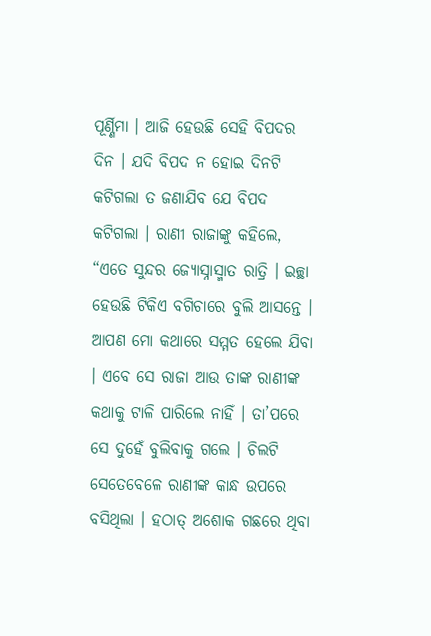ପୂର୍ଣ୍ଣିମା । ଆଜି ହେଉଛି ସେହି ବିପଦର ଦିନ । ଯଦି ବିପଦ ନ ହୋଇ ଦିନଟି କଟିଗଲା ତ ଜଣାଯିବ ଯେ ବିପଦ କଟିଗଲା । ରାଣୀ ରାଜାଙ୍କୁ କହିଲେ, “ଏତେ ସୁନ୍ଦର ଜ୍ୟୋସ୍ନାସ୍ମାତ ରାତ୍ରି । ଇଚ୍ଛା ହେଉଛି ଟିକିଏ ବଗିଚାରେ ବୁଲି ଆସନ୍ତେ । ଆପଣ ମୋ କଥାରେ ସମ୍ମତ ହେଲେ ଯିବା । ଏବେ ସେ ରାଜା ଆଉ ତାଙ୍କ ରାଣୀଙ୍କ କଥାକୁ ଟାଳି ପାରିଲେ ନାହିଁ । ତା’ପରେ ସେ ଦୁହେଁ ବୁଲିବାକୁ ଗଲେ । ଚିଲଟି ସେତେବେଳେ ରାଣୀଙ୍କ କାନ୍ଧ ଉପରେ ବସିଥିଲା । ହଠାତ୍ ଅଶୋକ ଗଛରେ ଥିବା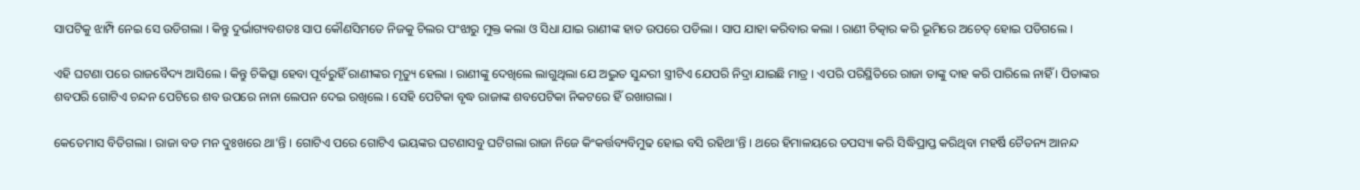ସାପଟିକୁ ଝାମ୍ପି ନେଇ ସେ ଉଡିଗଲା । କିନ୍ତୁ ଦୁର୍ଭାଗ୍ୟବଶତଃ ସାପ କୌଣସିମତେ ନିଜକୁ ଚିଲର ପଂଝାରୁ ମୁକ୍ତ କଲା ଓ ସିଧା ଯାଇ ରାଣୀଙ୍କ ହାତ ଉପରେ ପଡିଲା । ସାପ ଯାହା କରିବାର କଲା । ରାଣୀ ଚିତ୍କାର କରି ଭୂମିରେ ଅଚେତ୍ ହୋଇ ପଡିଗଲେ ।

ଏହି ଘଟଣା ପରେ ରାଜବୈଦ୍ୟ ଆସିଲେ । କିନ୍ତୁ ଚିକିତ୍ସା ହେବା ପୂର୍ବରୁହିଁ ରାଣୀଙ୍କର ମୃତ୍ୟୁ ହେଲା । ରାଣୀଙ୍କୁ ଦେଖିଲେ ଲାଗୁଥିଲା ଯେ ଅଦ୍ଭୁତ ସୁନ୍ଦରୀ ସ୍ତ୍ରୀଟିଏ ଯେପରି ନିଦ୍ରା ଯାଇଛି ମାତ୍ର । ଏପରି ପରିସ୍ଥିତିରେ ରାଜା ତାଙ୍କୁ ଦାହ କରି ପାରିଲେ ନାହିଁ । ପିତାଙ୍କର ଶବପରି ଗୋଟିଏ ଚନ୍ଦନ ପେଟିରେ ଶବ ଉପରେ ନାନା ଲେପନ ଦେଇ ରଖିଲେ । ସେହି ପେଟିକା ବୃଦ୍ଧ ରାଜାଙ୍କ ଶବପେଟିକା ନିକଟରେ ହିଁ ରଖାଗଲା ।

କେତେମାସ ବିତିଗଲା । ରାଜା ବଡ ମନ ଦୁଃଖରେ ଥା’ନ୍ତି । ଗୋଟିଏ ପରେ ଗୋଟିଏ ଭୟଙ୍କର ଘଟଣାସବୁ ଘଟିଗଲା ରାଜା ନିଜେ କିଂକର୍ତ୍ତବ୍ୟବିମୁଢ ହୋଇ ବସି ରହିଥା’ନ୍ତି । ଥରେ ହିମାଳୟରେ ତପସ୍ୟା କରି ସିଦ୍ଧିପ୍ରାପ୍ତ କରିଥିବା ମହର୍ଷି ଚୈତନ୍ୟ ଆନନ୍ଦ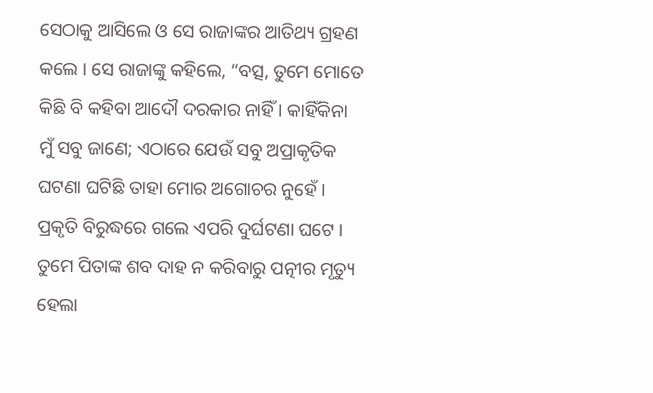ସେଠାକୁ ଆସିଲେ ଓ ସେ ରାଜାଙ୍କର ଆତିଥ୍ୟ ଗ୍ରହଣ କଲେ । ସେ ରାଜାଙ୍କୁ କହିଲେ, “ବତ୍ସ, ତୁମେ ମୋତେ କିଛି ବି କହିବା ଆଦୌ ଦରକାର ନାହିଁ । କାହିଁକିନା ମୁଁ ସବୁ ଜାଣେ; ଏଠାରେ ଯେଉଁ ସବୁ ଅପ୍ରାକୃତିକ ଘଟଣା ଘଟିଛି ତାହା ମୋର ଅଗୋଚର ନୁହେଁ । ପ୍ରକୃତି ବିରୁଦ୍ଧରେ ଗଲେ ଏପରି ଦୁର୍ଘଟଣା ଘଟେ । ତୁମେ ପିତାଙ୍କ ଶବ ଦାହ ନ କରିବାରୁ ପତ୍ନୀର ମୃତ୍ୟୁ ହେଲା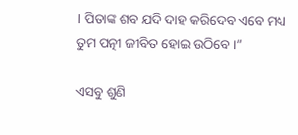। ପିତାଙ୍କ ଶବ ଯଦି ଦାହ କରିଦେବ ଏବେ ମଧ୍ୟ ତୁମ ପତ୍ନୀ ଜୀବିତ ହୋଇ ଉଠିବେ ।”

ଏସବୁ ଶୁଣି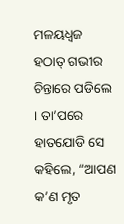ମଳୟଧ୍ୱଜ ହଠାତ୍ ଗଭୀର ଚିନ୍ତାରେ ପଡିଲେ । ତା’ପରେ ହାତଯୋଡି ସେ କହିଲେ, “ଆପଣ କ’ଣ ମୃତ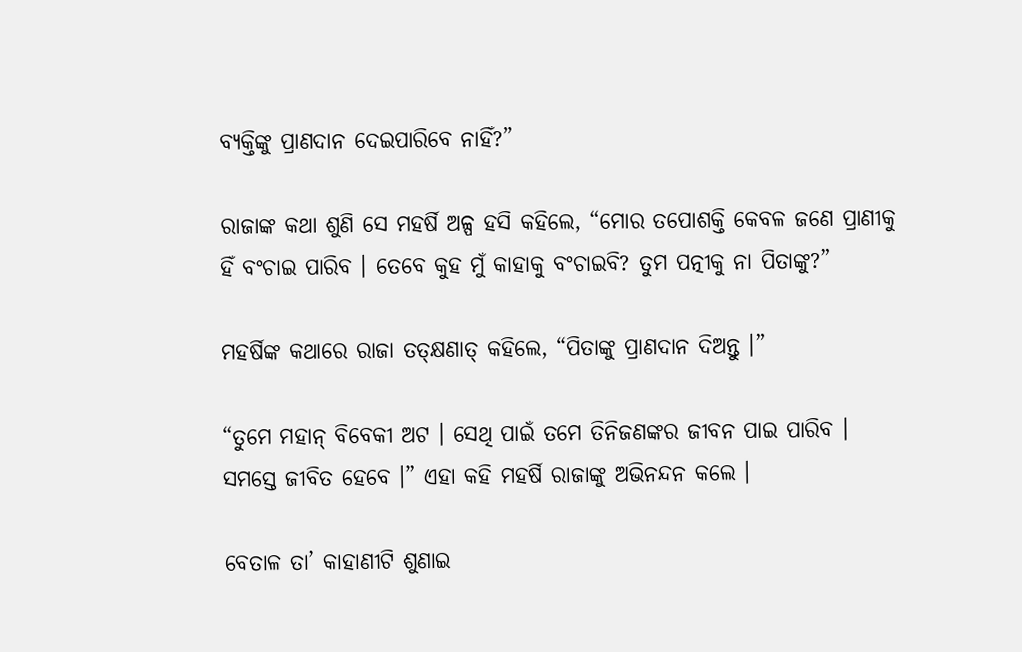ବ୍ୟକ୍ତିଙ୍କୁ ପ୍ରାଣଦାନ ଦେଇପାରିବେ ନାହିଁ?”

ରାଜାଙ୍କ କଥା ଶୁଣି ସେ ମହର୍ଷି ଅଳ୍ପ ହସି କହିଲେ, “ମୋର ତପୋଶକ୍ତି କେବଳ ଜଣେ ପ୍ରାଣୀକୁ ହିଁ ବଂଚାଇ ପାରିବ । ତେବେ କୁହ ମୁଁ କାହାକୁ ବଂଚାଇବି? ତୁମ ପତ୍ନୀକୁ ନା ପିତାଙ୍କୁ?”

ମହର୍ଷିଙ୍କ କଥାରେ ରାଜା ତତ୍କ୍ଷଣାତ୍ କହିଲେ, “ପିତାଙ୍କୁ ପ୍ରାଣଦାନ ଦିଅନ୍ତୁ ।”

“ତୁମେ ମହାନ୍ ବିବେକୀ ଅଟ । ସେଥି ପାଇଁ ତମେ ତିନିଜଣଙ୍କର ଜୀବନ ପାଇ ପାରିବ । ସମସ୍ତେ ଜୀବିତ ହେବେ ।” ଏହା କହି ମହର୍ଷି ରାଜାଙ୍କୁ ଅଭିନନ୍ଦନ କଲେ ।

ବେତାଳ ତା’ କାହାଣୀଟି ଶୁଣାଇ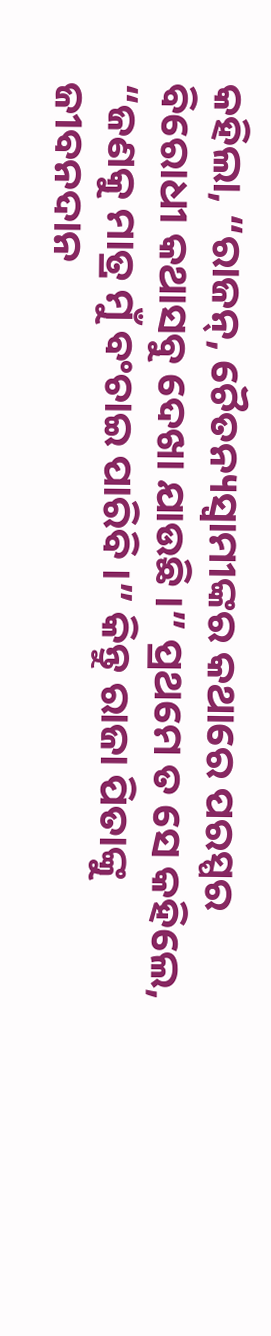କହିଲା, “ରାଜନ୍, ଚୈତନ୍ୟସ୍ୱାମୀଙ୍କର କଥାରେ ପରସ୍ପର ବିରୋଧୀ କଥାସବୁ ଦେଖା ଯାଉଛି ।” ପ୍ରଥମେ ତ ସେ କହିଲେ, “ଜଣକୁ ମାତ୍ର ମୁଁ ବଂଚାଇ ପାରିବି ।” କିନ୍ତୁ ରାଜା ପିତାଙ୍କୁ ଜୀବନଦାନ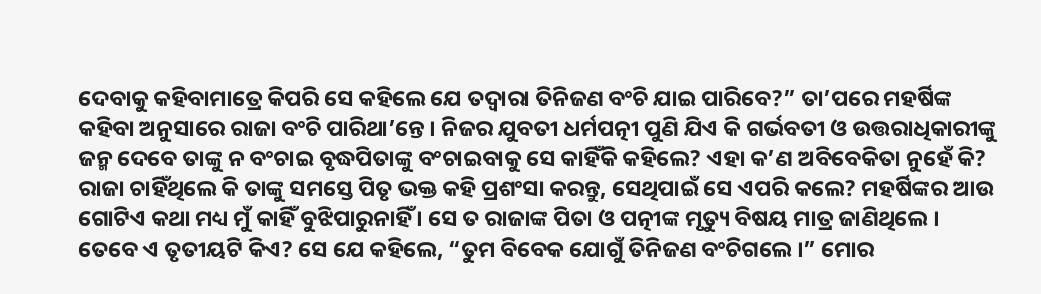ଦେବାକୁ କହିବାମାତ୍ରେ କିପରି ସେ କହିଲେ ଯେ ତଦ୍ୱାରା ତିନିଜଣ ବଂଚି ଯାଇ ପାରିବେ?” ତା’ପରେ ମହର୍ଷିଙ୍କ କହିବା ଅନୁସାରେ ରାଜା ବଂଚି ପାରିଥା’ନ୍ତେ । ନିଜର ଯୁବତୀ ଧର୍ମପତ୍ନୀ ପୁଣି ଯିଏ କି ଗର୍ଭବତୀ ଓ ଉତ୍ତରାଧିକାରୀଙ୍କୁ ଜନ୍ମ ଦେବେ ତାଙ୍କୁ ନ ବଂଚାଇ ବୃଦ୍ଧପିତାଙ୍କୁ ବଂଚାଇବାକୁ ସେ କାହିଁକି କହିଲେ? ଏହା କ’ଣ ଅବିବେକିତା ନୁହେଁ କି? ରାଜା ଚାହିଁଥିଲେ କି ତାଙ୍କୁ ସମସ୍ତେ ପିତୃ ଭକ୍ତ କହି ପ୍ରଶଂସା କରନ୍ତୁ, ସେଥିପାଇଁ ସେ ଏପରି କଲେ? ମହର୍ଷିଙ୍କର ଆଉ ଗୋଟିଏ କଥା ମଧ୍ୟ ମୁଁ କାହିଁ ବୁଝିପାରୁନାହିଁ । ସେ ତ ରାଜାଙ୍କ ପିତା ଓ ପତ୍ନୀଙ୍କ ମୃତ୍ୟୁ ବିଷୟ ମାତ୍ର ଜାଣିଥିଲେ । ତେବେ ଏ ତୃତୀୟଟି କିଏ? ସେ ଯେ କହିଲେ, “ତୁମ ବିବେକ ଯୋଗୁଁ ତିନିଜଣ ବଂଚିଗଲେ ।” ମୋର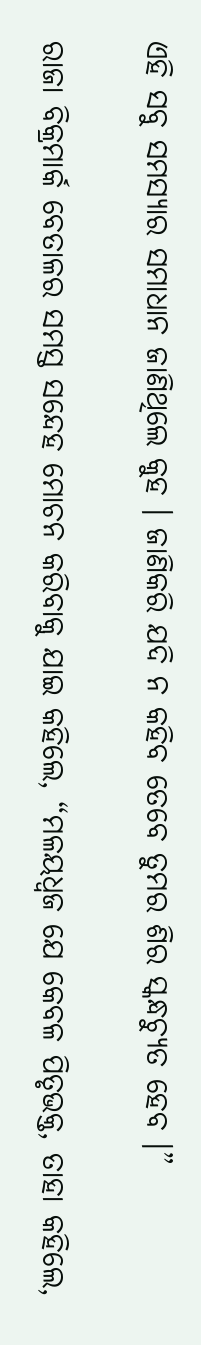ଏହି ସବୁ ସମସ୍ୟାର ସମାଧାନ ଜାଣିଥିଲେ କୁହ । ଜାଣିକରି ଯଦି ନ କହିବ ତେବେ ତୁମର ଶିର ସ୍କନ୍ଧଚ୍ୟୁତ ହେବ ।”

ରାଜା ବିକ୍ରମାର୍କ ବେତାଳର ସମସ୍ତ ସନ୍ଦେହ ମୋଚନ କରିବାକୁ ଯାଇ କହିଲେ, “ମଳୟଧ୍ୱଜ ଯେ କେବଳ ପିତୃଭକ୍ତ, ତାହା କହିଲେ,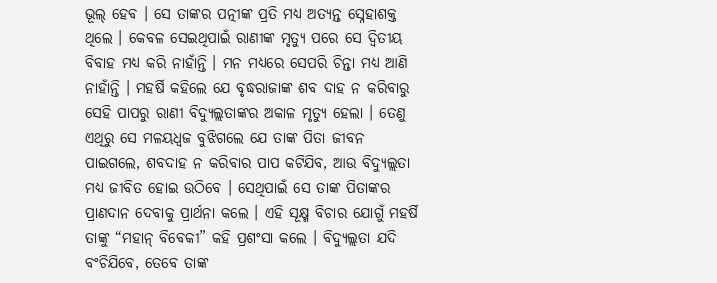ଭୂଲ୍ ହେବ । ସେ ତାଙ୍କର ପତ୍ନୀଙ୍କ ପ୍ରତି ମଧ୍ୟ ଅତ୍ୟନ୍ତ ସ୍ନେହାଶକ୍ତ ଥିଲେ । କେବଳ ସେଇଥିପାଇଁ ରାଣୀଙ୍କ ମୃତ୍ୟୁ ପରେ ସେ ଦ୍ୱିତୀୟ ବିବାହ ମଧ୍ୟ କରି ନାହାଁନ୍ତି । ମନ ମଧ୍ୟରେ ସେପରି ଚିନ୍ତା ମଧ୍ୟ ଆଣି ନାହାଁନ୍ତି । ମହର୍ଷି କହିଲେ ଯେ ବୃଦ୍ଧରାଜାଙ୍କ ଶବ ଦାହ ନ କରିବାରୁ ସେହି ପାପରୁ ରାଣୀ ବିଦ୍ୟୁଲ୍ଲତାଙ୍କର ଅକାଳ ମୃତ୍ୟୁ ହେଲା । ତେଣୁ ଏଥିରୁ ସେ ମଳୟଧ୍ୱଜ ବୁଝିଗଲେ ଯେ ତାଙ୍କ ପିତା ଜୀବନ ପାଇଗଲେ, ଶବଦାହ ନ କରିବାର ପାପ କଟିଯିବ, ଆଉ ବିଦ୍ୟୁଲ୍ଲତା ମଧ୍ୟ ଜୀବିତ ହୋଇ ଉଠିବେ । ସେଥିପାଇଁ ସେ ତାଙ୍କ ପିତାଙ୍କର ପ୍ରାଣଦାନ ଦେବାକୁ ପ୍ରାର୍ଥନା କଲେ । ଏହି ସୂକ୍ଷ୍ମ ବିଚାର ଯୋଗୁଁ ମହର୍ଷି ତାଙ୍କୁ “ମହାନ୍ ବିବେକୀ” କହି ପ୍ରଶଂସା କଲେ । ବିଦ୍ୟୁଲ୍ଲତା ଯଦି ବଂଚିଯିବେ, ତେବେ ତାଙ୍କ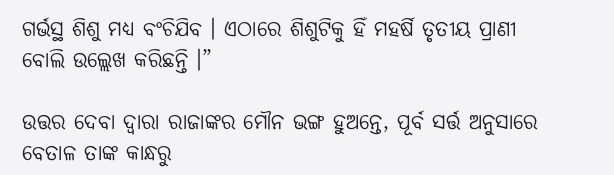ଗର୍ଭସ୍ଥ ଶିଶୁ ମଧ୍ୟ ବଂଚିଯିବ । ଏଠାରେ ଶିଶୁଟିକୁ ହିଁ ମହର୍ଷି ତୃତୀୟ ପ୍ରାଣୀ ବୋଲି ଉଲ୍ଲେଖ କରିଛନ୍ତି ।”

ଉତ୍ତର ଦେବା ଦ୍ୱାରା ରାଜାଙ୍କର ମୌନ ଭଙ୍ଗ ହୁଅନ୍ତେ, ପୂର୍ବ ସର୍ତ୍ତ ଅନୁସାରେ ବେତାଳ ତାଙ୍କ କାନ୍ଧରୁ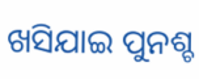ଖସିଯାଇ ପୁନଶ୍ଚ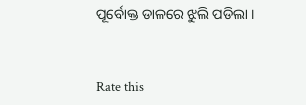ପୂର୍ବୋକ୍ତ ଡାଳରେ ଝୁଲି ପଡିଲା ।


Rate this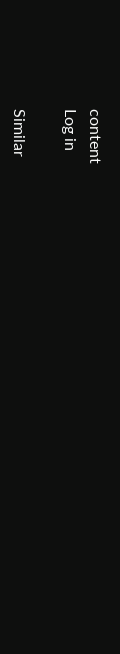content
Log in

Similar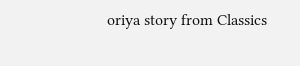oriya story from Classics